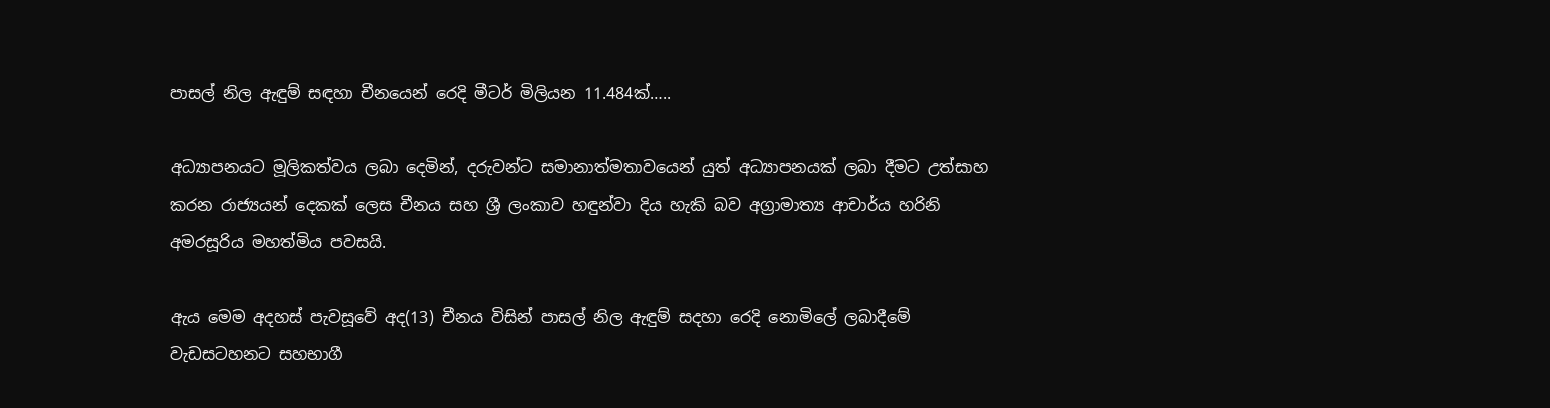පාසල් නිල ඇඳුම් සඳහා චීනයෙන් රෙදි මීටර් මිලියන 11.484ක්…..

අධ්‍යාපනයට මූලිකත්වය ලබා දෙමින්, දරුවන්ට සමානාත්මතාවයෙන් යුත් අධ්‍යාපනයක් ලබා දීමට උත්සාහ කරන රාජ්‍යයන් දෙකක් ලෙස චීනය සහ ශ්‍රී ලංකාව හඳුන්වා දිය හැකි බව අග්‍රාමාත්‍ය ආචාර්ය හරිනි අමරසූරිය මහත්මිය පවසයි.

ඇය මෙම අදහස් පැවසූවේ අද(13) චීනය විසින් පාසල් නිල ඇඳුම් සදහා රෙදි නොමිලේ ලබාදීමේ වැඩසටහනට සහභාගී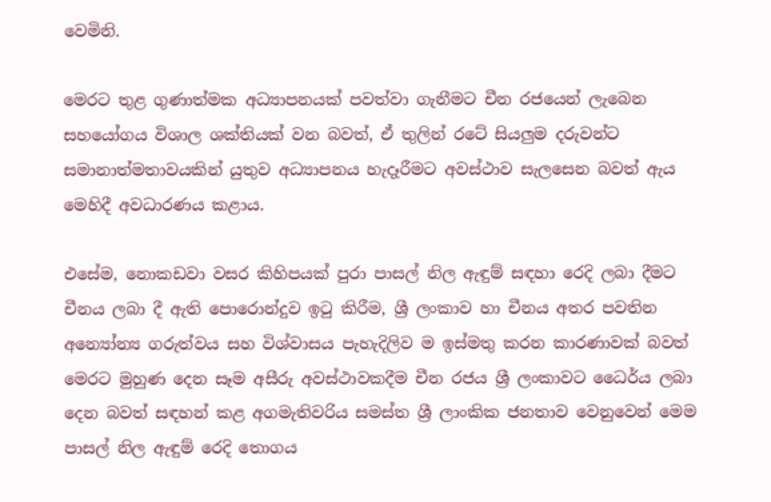වෙමිනි.

මෙරට තුළ ගුණාත්මක අධ්‍යාපනයක් පවත්වා ගැනීමට චීන රජයෙන් ලැබෙන සහයෝගය විශාල ශක්තියක් වන බවත්, ඒ තුලින් රටේ සියලුම දරුවන්ට සමානාත්මතාවයකින් යුතුව අධ්‍යාපනය හැදෑරීමට අවස්ථාව සැලසෙන බවත් ඇය මෙහිදී අවධාරණය කළාය.

එසේම, නොකඩවා වසර කිහිපයක් පුරා පාසල් නිල ඇඳුම් සඳහා රෙදි ලබා දීමට චීනය ලබා දී ඇති පොරොන්දුව ඉටු කිරීම, ශ්‍රී ලංකාව හා චීනය අතර පවතින අන්‍යෝන්‍ය ගරුත්වය සහ විශ්වාසය පැහැදිලිව ම ඉස්මතු කරන කාරණාවක් බවත් මෙරට මුහුණ දෙන සෑම අසීරු අවස්ථාවකදීම චීන රජය ශ්‍රී ලංකාවට ධෛර්ය ලබා දෙන බවත් සඳහන් කළ අගමැතිවරිය සමස්ත ශ්‍රී ලාංකික ජනතාව වෙනුවෙන් මෙම පාසල් නිල ඇඳුම් රෙදි තොගය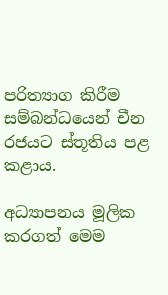පරිත්‍යාග කිරීම සම්බන්ධයෙන් චීන රජයට ස්තූතිය පළ කළාය.

අධ්‍යාපනය මූලික කරගත් මෙම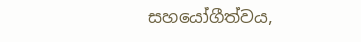සහයෝගීත්වය,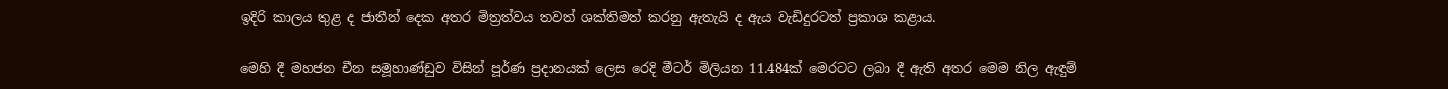ඉදිරි කාලය තුළ ද ජාතීන් දෙක අතර මිත්‍රත්වය තවත් ශක්තිමත් කරනු ඇතැයි ද ඇය වැඩිදුරටත් ප්‍රකාශ කළාය.

මෙහි දී මහජන චීන සමූහාණ්ඩුව විසින් පූර්ණ ප්‍රදානයක් ලෙස රෙදි මීටර් මිලියන 11.484ක් මෙරටට ලබා දී ඇති අතර මෙම නිල ඇඳුම්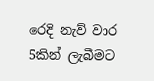රෙදි නැව් වාර 5කින් ලැබීමට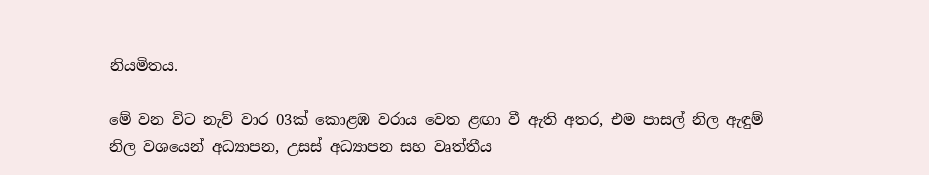නියමිතය.

මේ වන විට නැව් වාර 03ක් කොළඹ වරාය වෙත ළඟා වී ඇති අතර, එම පාසල් නිල ඇඳුම් නිල වශයෙන් අධ්‍යාපන, උසස් අධ්‍යාපන සහ වෘත්තීය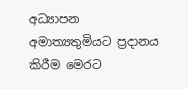අධ්‍යාපන අමාත්‍යතුමියට ප්‍රදානය කිරීම මෙරට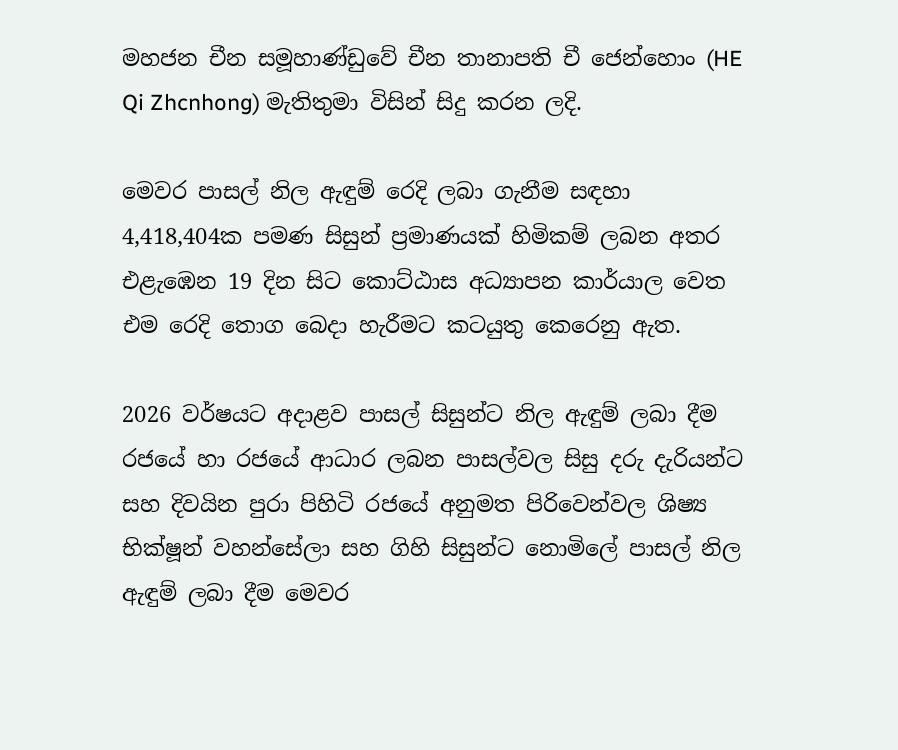මහජන චීන සමූහාණ්ඩුවේ චීන තානාපති චී ජෙන්හොං (HE Qi Zhcnhong) මැතිතුමා විසින් සිදු කරන ලදි.

මෙවර පාසල් නිල ඇඳුම් රෙදි ලබා ගැනීම සඳහා 4,418,404ක පමණ සිසුන් ප්‍රමාණයක් හිමිකම් ලබන අතර එළැඹෙන 19 දින සිට කොට්ඨාස අධ්‍යාපන කාර්යාල වෙත එම රෙදි තොග බෙදා හැරීමට කටයුතු කෙරෙනු ඇත.

2026 වර්ෂයට අදාළව පාසල් සිසුන්ට නිල ඇඳුම් ලබා දීම රජයේ හා රජයේ ආධාර ලබන පාසල්වල සිසු දරු දැරියන්ට සහ දිවයින පුරා පිහිටි රජයේ අනුමත පිරිවෙන්වල ශිෂ්‍ය භික්ෂූන් වහන්සේලා සහ ගිහි සිසුන්ට නොමිලේ පාසල් නිල ඇඳුම් ලබා දීම මෙවර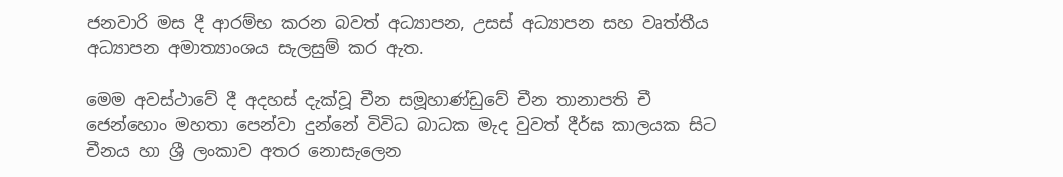ජනවාරි මස දී ආරම්භ කරන බවත් අධ්‍යාපන, උසස් අධ්‍යාපන සහ වෘත්තීය අධ්‍යාපන අමාත්‍යාංශය සැලසුම් කර ඇත.

මෙම අවස්ථාවේ දී අදහස් දැක්වූ චීන සමූහාණ්ඩුවේ චීන තානාපති චී ජෙන්හොං මහතා පෙන්වා දුන්නේ විවිධ බාධක මැද වුවත් දීර්ඝ කාලයක සිට චීනය හා ශ්‍රී ලංකාව අතර නොසැලෙන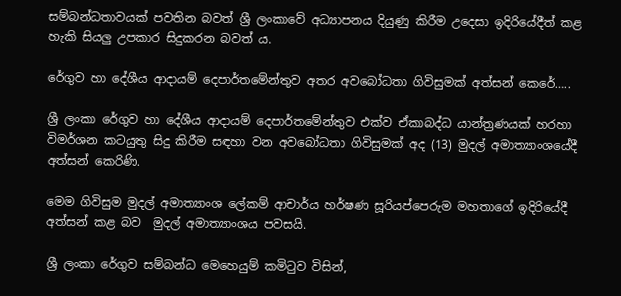සම්බන්ධතාවයක් පවතින බවත් ශ්‍රී ලංකාවේ අධ්‍යාපනය දියුණු කිරීම උදෙසා ඉදිරියේදීත් කළ හැකි සියලු උපකාර සිදුකරන බවත් ය.

රේගුව හා දේශීය ආදායම් දෙපාර්තමේන්තුව අතර අවබෝධතා ගිවිසුමක් අත්සන් කෙරේ…..

ශ්‍රී ලංකා රේගුව හා දේශීය ආදායම් දෙපාර්තමේන්තුව එක්ව ඒකාබද්ධ යාන්ත්‍රණයක් හරහා විමර්ශන කටයුතු සිදු කිරීම සඳහා වන අවබෝධතා ගිවිසුමක් අද (13) මුදල් අමාත්‍යාංශයේදී අත්සන් කෙරිණි.

මෙම ගිවිසුම මුදල් අමාත්‍යාංශ ලේකම් ආචාර්ය හර්ෂණ සූරියප්පෙරුම මහතාගේ ඉදිරියේදී අත්සන් කළ බව  මුදල් අමාත්‍යාංශය පවසයි.

ශ්‍රී ලංකා රේගුව සම්බන්ධ මෙහෙයුම් කමිටුව විසින්,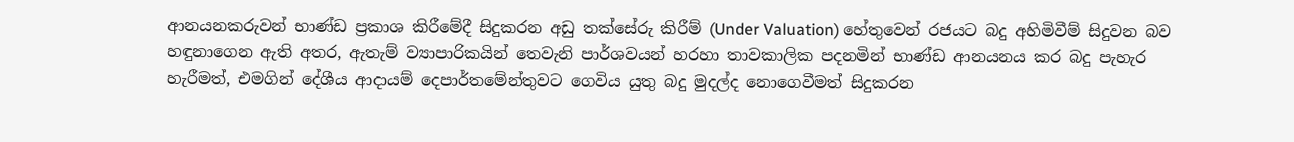ආනයනකරුවන් භාණ්ඩ ප්‍රකාශ කිරීමේදී සිදුකරන අඩු තක්සේරු කිරීම් (Under Valuation) හේතුවෙන් රජයට බදු අහිමිවීම් සිදුවන බව හඳුනාගෙන ඇති අතර, ඇතැම් ව්‍යාපාරිකයින් තෙවැනි පාර්ශවයන් හරහා තාවකාලික පදනමින් භාණ්ඩ ආනයනය කර බදු පැහැර හැරීමත්, එමගින් දේශීය ආදායම් දෙපාර්තමේන්තුවට ගෙවිය යුතු බදු මුදල්ද නොගෙවීමත් සිදුකරන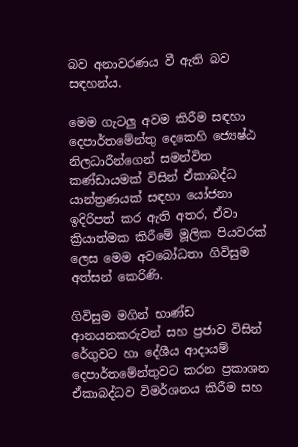බව අනාවරණය වී ඇති බව සඳහන්ය.

මෙම ගැටලු අවම කිරීම සඳහා දෙපාර්තමේන්තු දෙකෙහි ජ්‍යෙෂ්ඨ නිලධාරීන්ගෙන් සමන්විත කණ්ඩායමක් විසින් ඒකාබද්ධ යාන්ත්‍රණයක් සඳහා යෝජනා ඉදිරිපත් කර ඇති අතර, ඒවා ක්‍රියාත්මක කිරීමේ මූලික පියවරක් ලෙස මෙම අවබෝධතා ගිවිසුම අත්සන් කෙරිණි.

ගිවිසුම මගින් භාණ්ඩ ආනයනකරුවන් සහ ප්‍රජාව විසින් රේගුවට හා දේශීය ආදායම් දෙපාර්තමේන්තුවට කරන ප්‍රකාශන ඒකාබද්ධව විමර්ශනය කිරීම සහ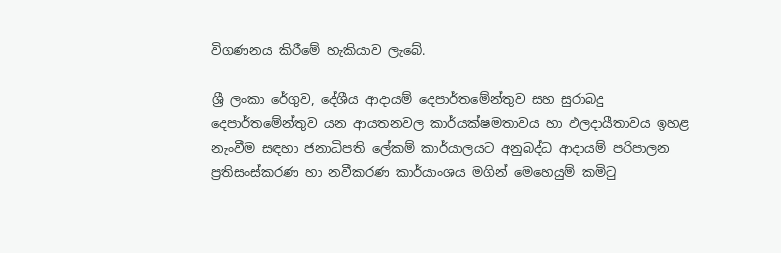විගණනය කිරීමේ හැකියාව ලැබේ.

ශ්‍රී ලංකා රේගුව, දේශීය ආදායම් දෙපාර්තමේන්තුව සහ සුරාබදු දෙපාර්තමේන්තුව යන ආයතනවල කාර්යක්ෂමතාවය හා ඵලදායීතාවය ඉහළ නැංවීම සඳහා ජනාධිපති ලේකම් කාර්යාලයට අනුබද්ධ ආදායම් පරිපාලන ප්‍රතිසංස්කරණ හා නවීකරණ කාර්යාංශය මගින් මෙහෙයුම් කමිටු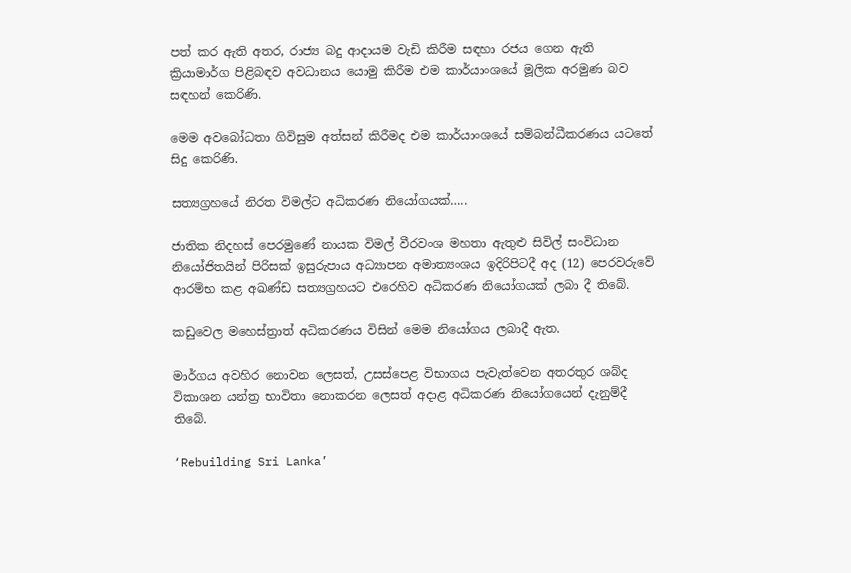පත් කර ඇති අතර, රාජ්‍ය බදු ආදායම වැඩි කිරීම සඳහා රජය ගෙන ඇති ක්‍රියාමාර්ග පිළිබඳව අවධානය යොමු කිරීම එම කාර්යාංශයේ මූලික අරමුණ බව සඳහන් කෙරිණි.

මෙම අවබෝධතා ගිවිසුම අත්සන් කිරීමද එම කාර්යාංශයේ සම්බන්ධීකරණය යටතේ සිදු කෙරිණි.

සත්‍යග්‍රහයේ නිරත විමල්ට අධිකරණ නියෝගයක්…..

ජාතික නිදහස් පෙරමුණේ නායක විමල් වීරවංශ මහතා ඇතුළු සිවිල් සංවිධාන නියෝජිතයින් පිරිසක් ඉසුරුපාය අධ්‍යාපන අමාත්‍යංශය ඉදිරිපිටදී අද (12) පෙරවරුවේ ආරම්භ කළ අඛණ්ඩ සත්‍යග්‍රහයට එරෙහිව අධිකරණ නියෝගයක් ලබා දී තිබේ.

කඩුවෙල මහෙස්ත්‍රාත් අධිකරණය විසින් මෙම නියෝගය ලබාදී ඇත.

මාර්ගය අවහිර නොවන ලෙසත්, උසස්පෙළ විභාගය පැවැත්වෙන අතරතුර ශබ්ද විකාශන යන්ත්‍ර භාවිතා නොකරන ලෙසත් අදාළ අධිකරණ නියෝගයෙන් දැනුම්දී තිබේ.

‘Rebuilding Sri Lanka’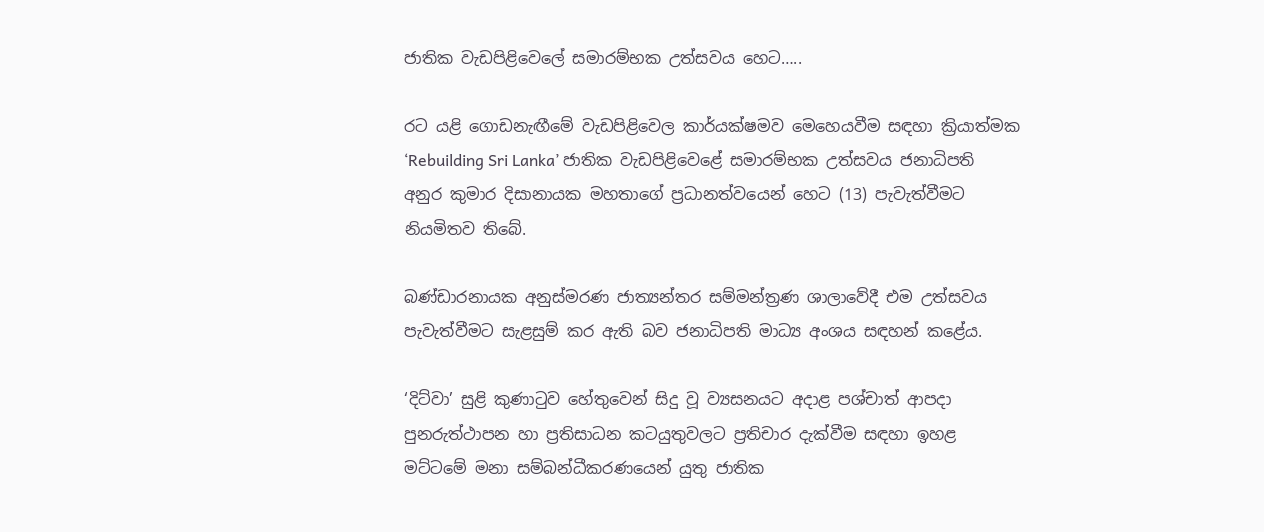ජාතික වැඩපිළිවෙලේ සමාරම්භක උත්සවය හෙට…..

රට යළි ගොඩනැඟීමේ වැඩපිළිවෙල කාර්යක්ෂමව මෙහෙයවීම සඳහා ක්‍රියාත්මක  ‘Rebuilding Sri Lanka’ ජාතික වැඩපිළිවෙළේ සමාරම්භක උත්සවය ජනාධිපති අනුර කුමාර දිසානායක මහතාගේ ප්‍රධානත්වයෙන් හෙට (13) පැවැත්වීමට නියමිතව තිබේ.

බණ්ඩාරනායක අනුස්මරණ ජාත්‍යන්තර සම්මන්ත්‍රණ ශාලාවේදී එම උත්සවය පැවැත්වීමට සැළසුම් කර ඇති බව ජනාධිපති මාධ්‍ය අංශය සඳහන් කළේය.

‘දිට්වා’ සුළි කුණාටුව හේතුවෙන් සිදු වූ ව්‍යසනයට අදාළ පශ්චාත් ආපදා පුනරුත්ථාපන හා ප්‍රතිසාධන කටයුතුවලට ප්‍රතිචාර දැක්වීම සඳහා ඉහළ මට්ටමේ මනා සම්බන්ධීකරණයෙන් යුතු ජාතික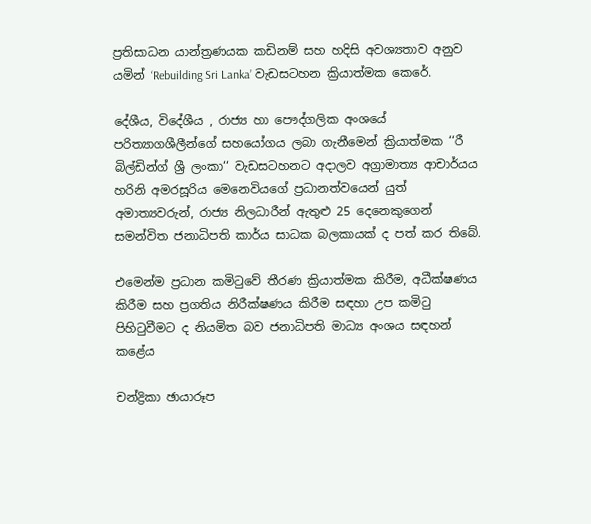ප්‍රතිසාධන යාන්ත්‍රණයක කඩිනම් සහ හදිසි අවශ්‍යතාව අනුව යමින් ‘Rebuilding Sri Lanka’ වැඩසටහන ක්‍රියාත්මක කෙරේ.

දේශීය, විදේශීය , රාජ්‍ය හා පෞද්ගලික අංශයේ පරිත්‍යාගශීලීන්ගේ සහයෝගය ලබා ගැනීමෙන් ක්‍රියාත්මක ‘‘රී බිල්ඩින්ග් ශ්‍රී ලංකා‘‘ වැඩසටහනට අදාලව අග්‍රාමාත්‍ය ආචාර්යය හරිනි අමරසූරිය මෙනෙවියගේ ප්‍රධානත්වයෙන් යුත් අමාත්‍යවරුන්, රාජ්‍ය නිලධාරීන් ඇතුළු 25 දෙනෙකුගෙන් සමන්විත ජනාධිපති කාර්ය සාධක බලකායක් ද පත් කර තිබේ.

එමෙන්ම ප්‍රධාන කමිටුවේ තීරණ ක්‍රියාත්මක කිරීම, අධීක්ෂණය කිරීම සහ ප්‍රගතිය නිරීක්ෂණය කිරීම සඳහා උප කමිටු පිහිටුවීමට ද නියමිත බව ජනාධිපති මාධ්‍ය අංශය සඳහන් කළේය

චන්ද්‍රිකා ඡායාරූප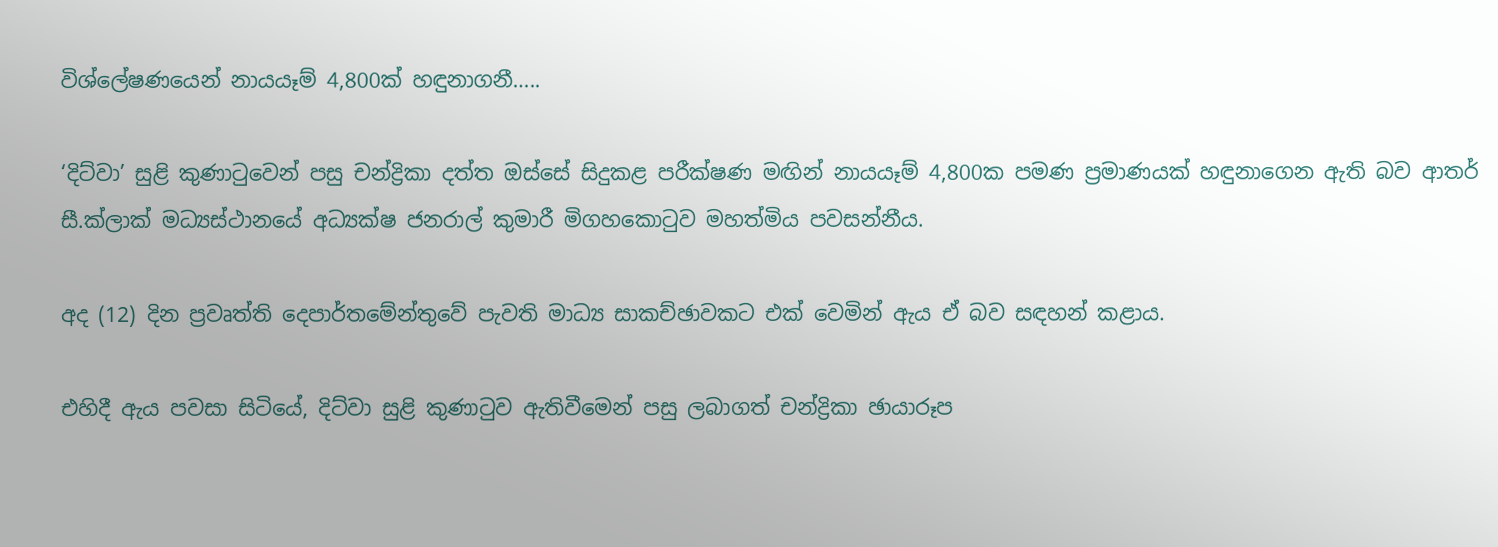විශ්ලේෂණයෙන් නායයෑම් 4,800ක් හඳුනාගනී…..

‘දිට්වා’ සුළි කුණාටුවෙන් පසු චන්ද්‍රිකා දත්ත ඔස්සේ සිදුකළ පරීක්ෂණ මඟින් නායයෑම් 4,800ක පමණ ප්‍රමාණයක් හඳුනාගෙන ඇති බව ආතර් සී.ක්ලාක් මධ්‍යස්ථානයේ අධ්‍යක්ෂ ජනරාල් කුමාරී මිගහකොටුව මහත්මිය පවසන්නීය.

අද (12) දින ප්‍රවෘත්ති දෙපාර්තමේන්තුවේ පැවති මාධ්‍ය සාකච්ඡාවකට එක් වෙමින් ඇය ඒ බව සඳහන් කළාය.

එහිදී ඇය පවසා සිටියේ, දිට්වා සුළි කුණාටුව ඇතිවීමෙන් පසු ලබාගත් චන්ද්‍රිකා ඡායාරූප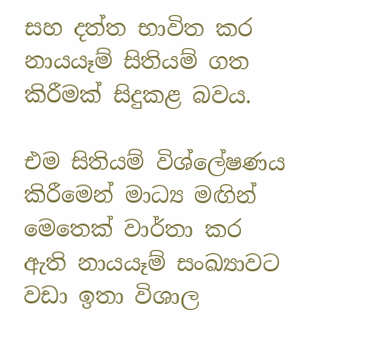සහ දත්ත භාවිත කර නායයෑම් සිතියම් ගත කිරීමක් සිදුකළ බවය.

එම සිතියම් විශ්ලේෂණය කිරීමෙන් මාධ්‍ය මඟින් මෙතෙක් වාර්තා කර ඇති නායයෑම් සංඛ්‍යාවට වඩා ඉතා විශාල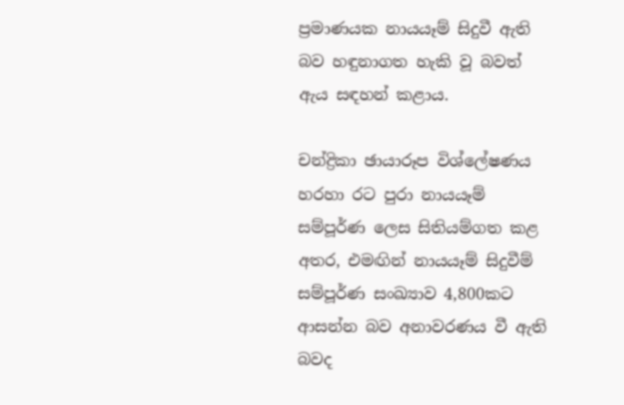ප්‍රමාණයක නායයෑම් සිදුවී ඇති බව හඳුනාගත හැකි වූ බවත් ඇය සඳහන් කළාය.

චන්ද්‍රිකා ඡායාරූප විශ්ලේෂණය හරහා රට පුරා නායයෑම් සම්පූර්ණ ලෙස සිතියම්ගත කළ අතර, එමඟින් නායයෑම් සිදුවීම් සම්පූර්ණ සංඛ්‍යාව 4,800කට ආසන්න බව අනාවරණය වී ඇති බවද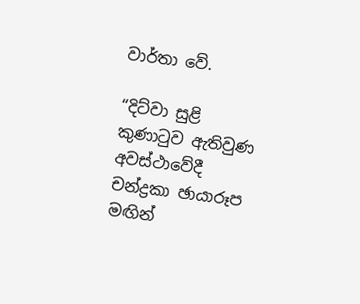වාර්තා වේ.

“දිට්වා සුළි කුණාටුව ඇතිවුණ අවස්ථාවේදී චන්ද්‍රකා ඡායාරූප මඟින්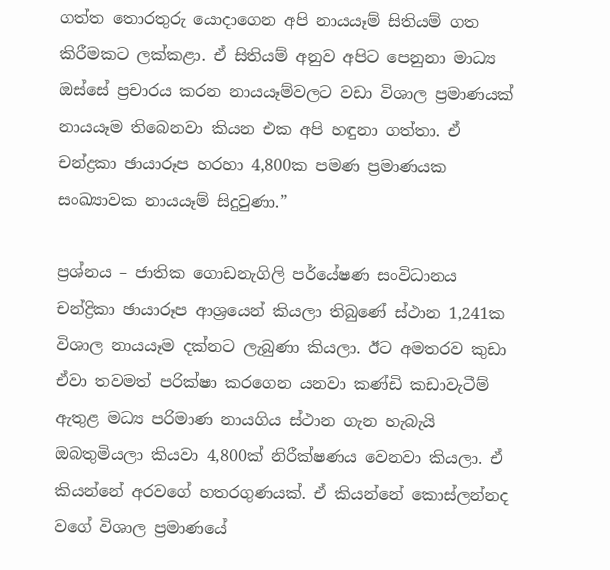ගත්ත තොරතුරු යොදාගෙන අපි නායයෑම් සිතියම් ගත කිරීමකට ලක්කළා. ඒ සිතියම් අනුව අපිට පෙනුනා මාධ්‍ය ඔස්සේ ප්‍රචාරය කරන නායයෑම්වලට වඩා විශාල ප්‍රමාණයක් නායයෑම තිබෙනවා කියන එක අපි හඳුනා ගත්තා. ඒ චන්ද්‍රකා ඡායාරූප හරහා 4,800ක පමණ ප්‍රමාණයක සංඛ්‍යාවක නායයෑම් සිදුවුණා.”

ප්‍රශ්නය – ජාතික ගොඩනැගිලි පර්යේෂණ සංවිධානය චන්ද්‍රිකා ඡායාරූප ආශ්‍රයෙන් කියලා තිබුණේ ස්ථාන 1,241ක විශාල නායයෑම දක්නට ලැබුණා කියලා. ඊට අමතරව කුඩා ඒවා තවමත් පරික්ෂා කරගෙන යනවා කණ්ඩි කඩාවැටීම් ඇතුළ මධ්‍ය පරිමාණ නායගිය ස්ථාන ගැන හැබැයි ඔබතුමියලා කියවා 4,800ක් නිරීක්ෂණය වෙනවා කියලා. ඒ කියන්නේ අරවගේ හතරගුණයක්. ඒ කියන්නේ කොස්ලන්නද වගේ විශාල ප්‍රමාණයේ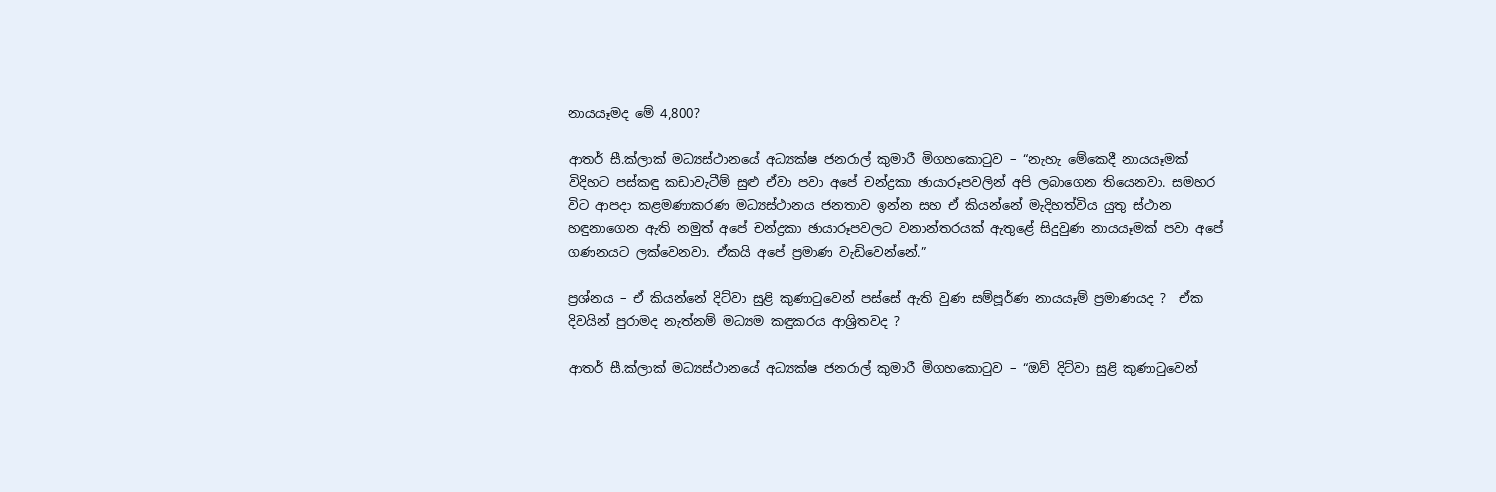නායයෑමද මේ 4,800?

ආතර් සී.ක්ලාක් මධ්‍යස්ථානයේ අධ්‍යක්ෂ ජනරාල් කුමාරී මිගහකොටුව – “නැහැ මේකෙදී නායයෑමක් විදිහට පස්කඳු කඩාවැටීම් සුළු ඒවා පවා අපේ චන්ද්‍රකා ඡායාරූපවලින් අපි ලබාගෙන තියෙනවා. සමහර විට ආපදා කළමණාකරණ මධ්‍යස්ථානය ජනතාව ඉන්න සහ ඒ කියන්නේ මැදිහත්විය යුතු ස්ථාන හඳුනාගෙන ඇති නමුත් අපේ චන්ද්‍රකා ඡායාරූපවලට වනාන්තරයක් ඇතුළේ සිදුවුණ නායයෑමක් පවා අපේ ගණනයට ලක්වෙනවා. ඒකයි අපේ ප්‍රමාණ වැඩිවෙන්නේ.”

ප්‍රශ්නය – ඒ කියන්නේ දිට්වා සුළි කුණාටුවෙන් පස්සේ ඇති වුණ සම්පූර්ණ නායයෑම් ප්‍රමාණයද ?  ඒක දිවයින් පුරාමද නැත්නම් මධ්‍යම කඳුකරය ආශ්‍රිතවද ?

ආතර් සී.ක්ලාක් මධ්‍යස්ථානයේ අධ්‍යක්ෂ ජනරාල් කුමාරී මිගහකොටුව – “ඔව් දිට්වා සුළි කුණාටුවෙන්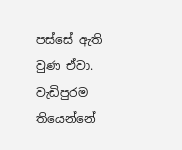පස්සේ ඇති වුණ ඒවා. වැඩිපුරම තියෙන්නේ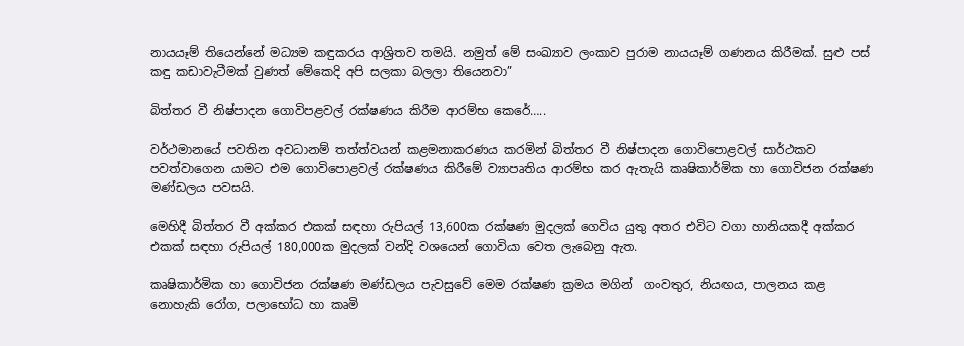නායයෑම් තියෙන්නේ මධ්‍යම කඳුකරය ආශ්‍රිතව තමයි. නමුත් මේ සංඛ්‍යාව ලංකාව පුරාම නායයෑම් ගණනය කිරීමක්. සුළු පස් කඳු කඩාවැටීමක් වුණත් මේකෙදි අපි සලකා බලලා තියෙනවා”

බිත්තර වී නිෂ්පාදන ගොවිපළවල් රක්ෂණය කිරීම ආරම්භ කෙරේ…..

වර්ථමානයේ පවතින අවධානම් තත්ත්වයන් කළමනාකරණය කරමින් බිත්තර වී නිෂ්පාදන ගොවිපොළවල් සාර්ථකව පවත්වාගෙන යාමට එම ගොවිපොළවල් රක්ෂණය කිරීමේ ව්‍යාපෘතිය ආරම්භ කර ඇතැයි කෘෂිකාර්මික හා ගොවිජන රක්ෂණ මණ්ඩලය පවසයි.

මෙහිදී බිත්තර වී අක්කර එකක් සඳහා රුපියල් 13,600ක රක්ෂණ මුදලක් ගෙවිය යුතු අතර එවිට වගා හානියකදී අක්කර එකක් සඳහා රුපියල් 180,000ක මුදලක් වන්දි වශයෙන් ගොවියා වෙත ලැබෙනු ඇත.

කෘෂිකාර්මික හා ගොවිජන රක්ෂණ මණ්ඩලය පැවසුවේ මෙම රක්ෂණ ක්‍රමය මගින්  ගංවතුර, නියඟය, පාලනය කළ නොහැකි රෝග, පලාභෝධ හා කෘමි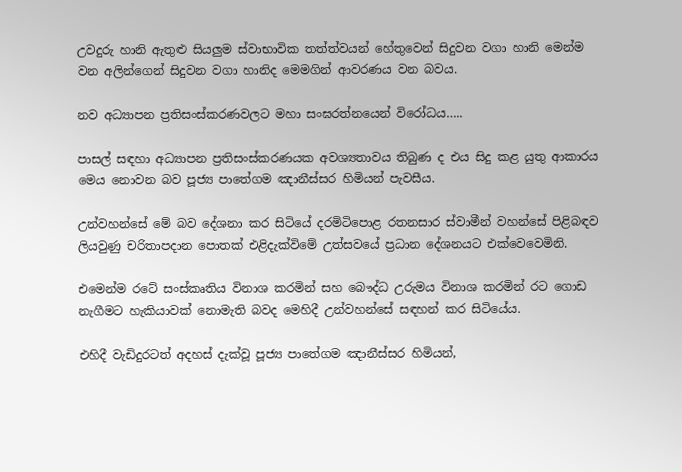උවදුරු හානි ඇතුළු සියලුම ස්වාභාවික තත්ත්වයන් හේතුවෙන් සිදුවන වගා හානි මෙන්ම වන අලින්ගෙන් සිදුවන වගා හානිද මෙමගින් ආවරණය වන බවය.

නව අධ්‍යාපන ප්‍රතිසංස්කරණවලට මහා සංඝරත්නයෙන් විරෝධය…..

පාසල් සඳහා අධ්‍යාපන ප්‍රතිසංස්කරණයක අවශ්‍යතාවය තිබුණ ද එය සිදු කළ යුතු ආකාරය මෙය නොවන බව පූජ්‍ය පාතේගම ඤානීස්සර හිමියන් පැවසීය.

උන්වහන්සේ මේ බව දේශනා කර සිටියේ දරමිටිපොළ රතනසාර ස්වාමීන් වහන්සේ පිළිබඳව ලියවුණු චරිතාපදාන පොතක් එළිදැක්විමේ උත්සවයේ ප්‍රධාන දේශනයට එක්වෙවෙමිනි.

එමෙන්ම රටේ සංස්කෘතිය විනාශ කරමින් සහ බෞද්ධ උරුමය විනාශ කරමින් රට ගොඩ නැගීමට හැකියාවක් නොමැති බවද මෙහිදී උන්වහන්සේ සඳහන් කර සිටියේය.

එහිදී වැඩිදුරටත් අදහස් දැක්වූ පූජ්‍ය පාතේගම ඤානීස්සර හිමියන්,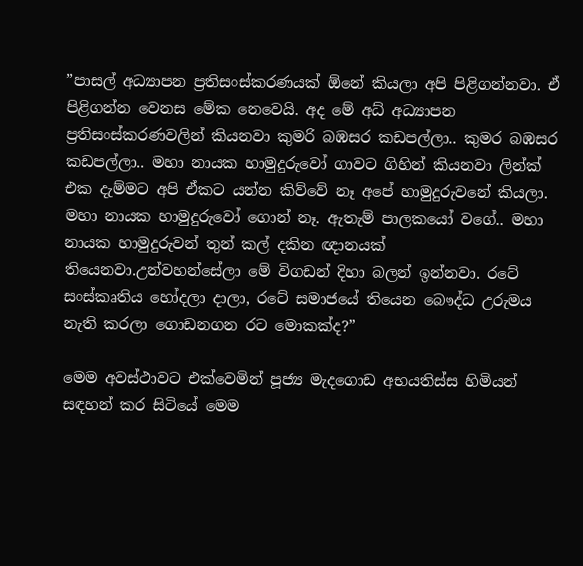”පාසල් අධ්‍යාපන ප්‍රතිසංස්කරණයක් ඕනේ කියලා අපි පිළිගන්නවා. ඒ පිළිගන්න වෙනස මේක නෙවෙයි. අද මේ අධ් අධ්‍යාපන ප්‍රතිසංස්කරණවලින් කියනවා කුමරි බඹසර කඩපල්ලා.. කුමර බඹසර කඩපල්ලා.. මහා නායක හාමුදුරුවෝ ගාවට ගිහින් කියනවා ලින්ක් එක දැම්මට අපි ඒකට යන්න කිව්වේ නෑ අපේ හාමුදුරුවනේ කියලා. මහා නායක හාමුදුරුවෝ ගොන් නෑ. ඇතැම් පාලකයෝ වගේ.. මහා නායක හාමුදුරුවන් තුන් කල් දකින ඥානයක් තියෙනවා.උන්වහන්සේලා මේ විගඩන් දිහා බලන් ඉන්නවා. රටේ සංස්කෘතිය හෝදලා දාලා, රටේ සමාජයේ තියෙන බෞද්ධ උරුමය නැති කරලා ගොඩනගන රට මොකක්ද?”

මෙම අවස්ථාවට එක්වෙමින් පූජ්‍ය මැදගොඩ අභයතිස්ස හිමියන් සඳහන් කර සිටියේ මෙම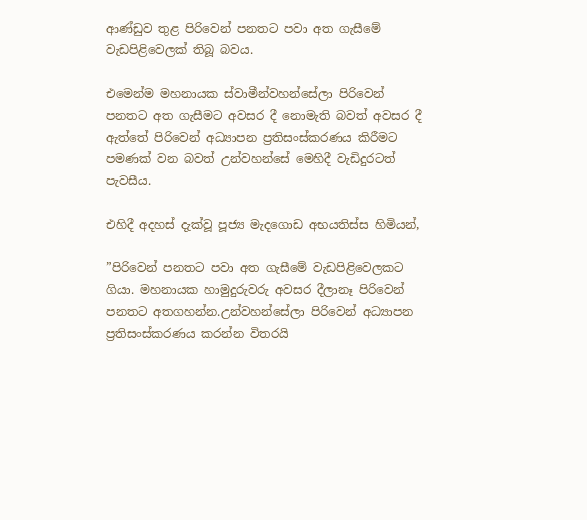ආණ්ඩුව තුළ පිරිවෙන් පනතට පවා අත ගැසීමේ වැඩපිළිවෙලක් තිබූ බවය.

එමෙන්ම මහනායක ස්වාමීන්වහන්සේලා පිරිවෙන් පනතට අත ගැසීමට අවසර දී නොමැති බවත් අවසර දී ඇත්තේ පිරිවෙන් අධ්‍යාපන ප්‍රතිසංස්කරණය කිරීමට පමණක් වන බවත් උන්වහන්සේ මෙහිදී වැඩිදුරටත් පැවසීය.

එහිදී අදහස් දැක්වූ පූජ්‍ය මැදගොඩ අභයතිස්ස හිමියන්,

”පිරිවෙන් පනතට පවා අත ගැසීමේ වැඩපිළිවෙලකට ගියා. මහනායක හාමුදුරුවරු අවසර දීලානෑ පිරිවෙන් පනතට අතගහන්න.උන්වහන්සේලා පිරිවෙන් අධ්‍යාපන ප්‍රතිසංස්කරණය කරන්න විතරයි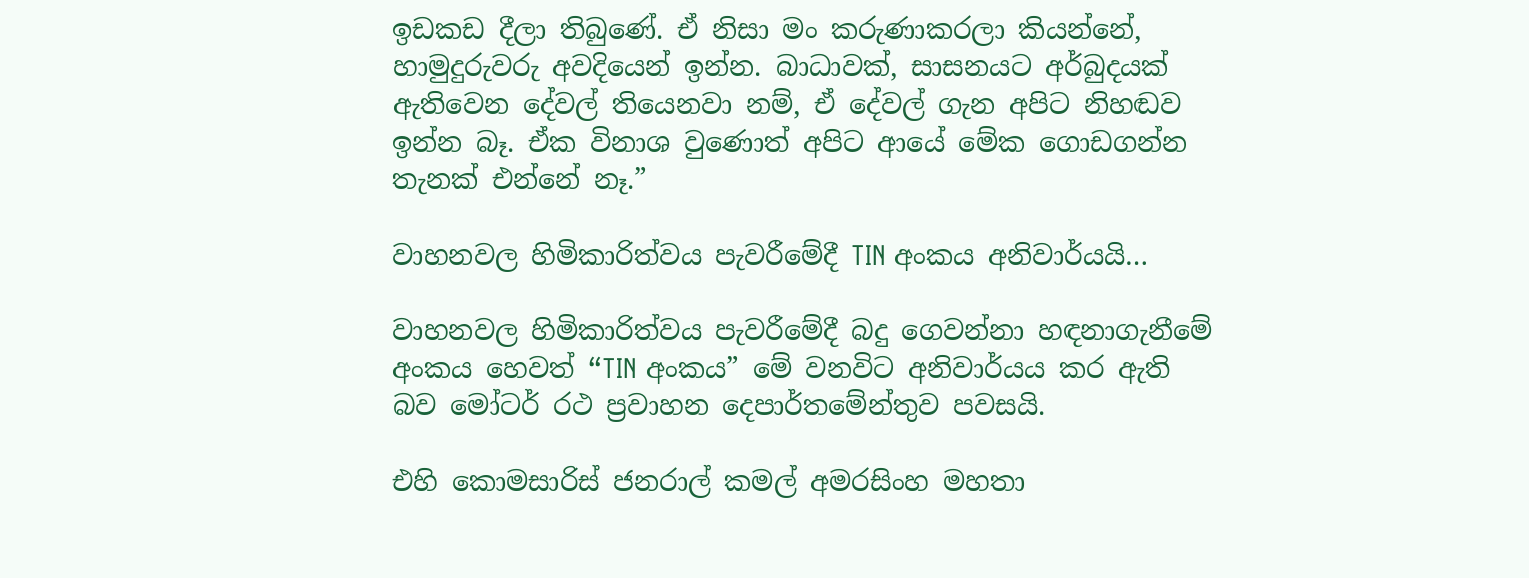ඉඩකඩ දීලා තිබුණේ. ඒ නිසා මං කරුණාකරලා කියන්නේ, හාමුදුරුවරු අවදියෙන් ඉන්න. බාධාවක්, සාසනයට අර්බුදයක් ඇතිවෙන දේවල් තියෙනවා නම්, ඒ දේවල් ගැන අපිට නිහඬව ඉන්න බෑ. ඒක විනාශ වුණොත් අපිට ආයේ මේක ගොඩගන්න තැනක් එන්නේ නෑ.”

වාහනවල හිමිකාරිත්වය පැවරීමේදී TIN අංකය අනිවාර්යයි…

වාහනවල හිමිකාරිත්වය පැවරීමේදී බදු ගෙවන්නා හඳනාගැනීමේ අංකය හෙවත් “TIN අංකය” මේ වනවිට අනිවාර්යය කර ඇති බව මෝටර් රථ ප්‍රවාහන දෙපාර්තමේන්තුව පවසයි.

එහි කොමසාරිස් ජනරාල් කමල් අමරසිංහ මහතා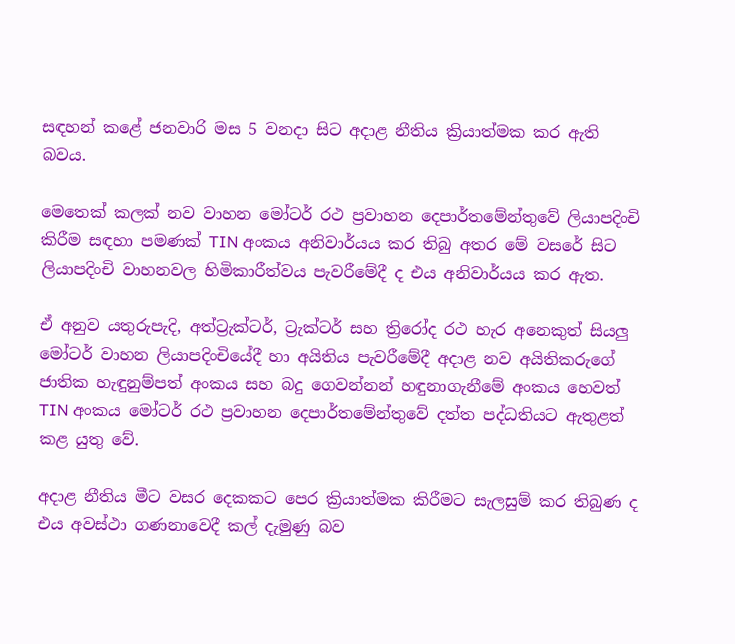සඳහන් කළේ ජනවාරි මස 5 වනදා සිට අදාළ නීතිය ක්‍රියාත්මක කර ඇති බවය.

මෙතෙක් කලක් නව වාහන මෝටර් රථ ප්‍රවාහන දෙපාර්තමේන්තුවේ ලියාපදිංචි කිරීම සඳහා පමණක් TIN අංකය අනිවාර්යය කර තිබු අතර මේ වසරේ සිට ලියාපදිංචි වාහනවල හිමිකාරීත්වය පැවරීමේදී ද එය අනිවාර්යය කර ඇත.

ඒ අනුව යතුරුපැදි, අත්ට්‍රැක්ටර්, ට්‍රැක්ටර් සහ ත්‍රිරෝද රථ හැර අනෙකුත් සියලු මෝටර් වාහන ලියාපදිංචියේදී හා අයිතිය පැවරීමේදී අදාළ නව අයිතිකරුගේ ජාතික හැඳුනුම්පත් අංකය සහ බදු ගෙවන්නන් හඳුනාගැනීමේ අංකය හෙවත් TIN අංකය මෝටර් රථ ප්‍රවාහන දෙපාර්තමේන්තුවේ දත්ත පද්ධතියට ඇතුළත් කළ යුතු වේ.

අදාළ නීතිය මීට වසර දෙකකට පෙර ක්‍රියාත්මක කිරීමට සැලසුම් කර තිබුණ ද එය අවස්ථා ගණනාව‍ෙදී කල් දැමුණු බව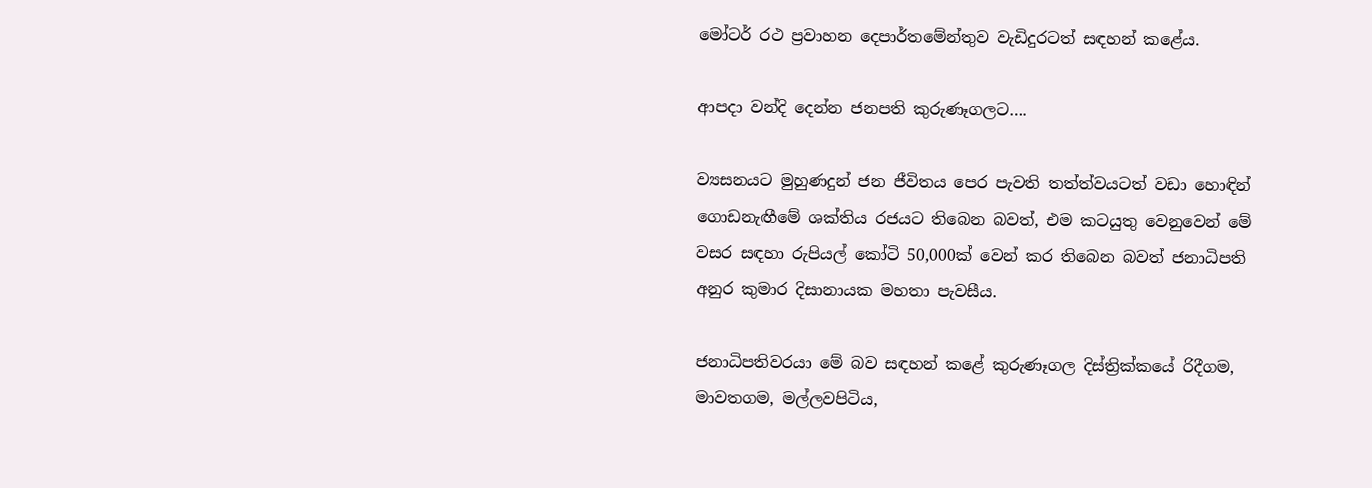මෝටර් රථ ප්‍රවාහන දෙපාර්තමේන්තුව වැඩිදුරටත් සඳහන් කළේය.

ආපදා වන්දි දෙන්න ජනපති කුරුණෑගලට….

ව්‍යසනයට මුහුණදුන් ජන ජීවිතය පෙර පැවති තත්ත්වයටත් වඩා හොඳින් ගොඩනැඟීමේ ශක්තිය රජයට තිබෙන බවත්, එම කටයුතු වෙනුවෙන් මේ වසර සඳහා රුපියල් කෝටි 50,000ක් වෙන් කර තිබෙන බවත් ජනාධිපති අනුර කුමාර දිසානායක මහතා පැවසීය.

ජනාධිපතිවරයා මේ බව සඳහන් කළේ කුරුණෑගල දිස්ත්‍රික්කයේ රිදීගම, මාවතගම, මල්ලවපිටිය,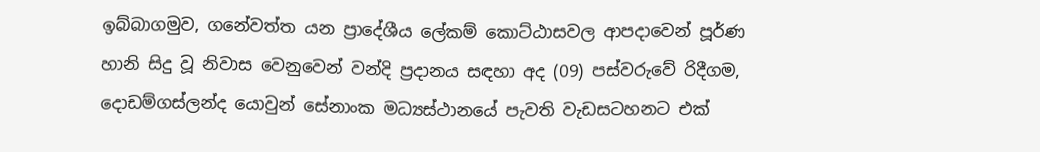ඉබ්බාගමුව, ගනේවත්ත යන ප්‍රාදේශීය ලේකම් කොට්ඨාසවල ආපදාවෙන් පූර්ණ හානි සිදු වූ නිවාස වෙනුවෙන් වන්දි ප්‍රදානය සඳහා අද (09) පස්වරුවේ රිදීගම, දොඩම්ගස්ලන්ද යොවුන් සේනාංක මධ්‍යස්ථානයේ පැවති වැඩසටහනට එක්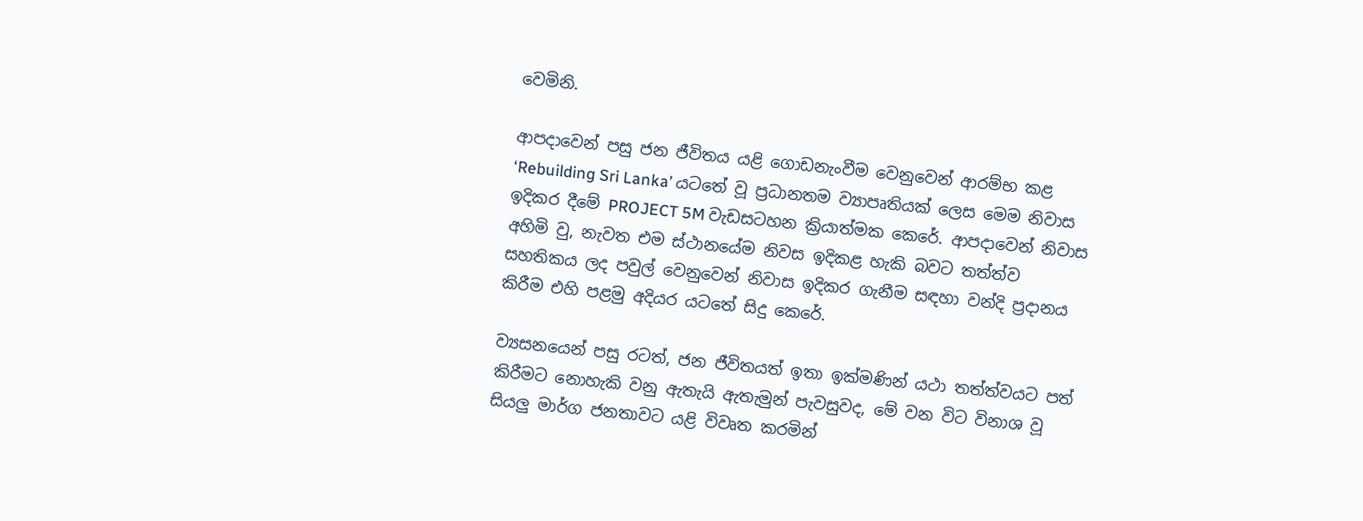වෙමිනි.

ආපදාවෙන් පසු ජන ජීවිතය යළි ගොඩනැංවීම වෙනුවෙන් ආරම්භ කළ ‘Rebuilding Sri Lanka’ යටතේ වූ ප්‍රධානතම ව්‍යාපෘතියක් ලෙස මෙම නිවාස ඉදිකර දීමේ PROJECT 5M වැඩසටහන ක්‍රියාත්මක කෙරේ. ආපදාවෙන් නිවාස අහිමි වු, නැවත එම ස්ථානයේම නිවස ඉදිකළ හැකි බවට තත්ත්ව සහතිකය ලද පවුල් වෙනුවෙන් නිවාස ඉදිකර ගැනීම සඳහා වන්දි ප්‍රදානය කිරීම එහි පළමු අදියර යටතේ සිදු කෙරේ.

ව්‍යසනයෙන් පසු රටත්, ජන ජීවිතයත් ඉතා ඉක්මණින් යථා තත්ත්වයට පත් කිරීමට නොහැකි වනු ඇතැයි ඇතැමුන් පැවසුවද, මේ වන විට විනාශ වූ සියලු මාර්ග ජනතාවට යළි විවෘත කරමින්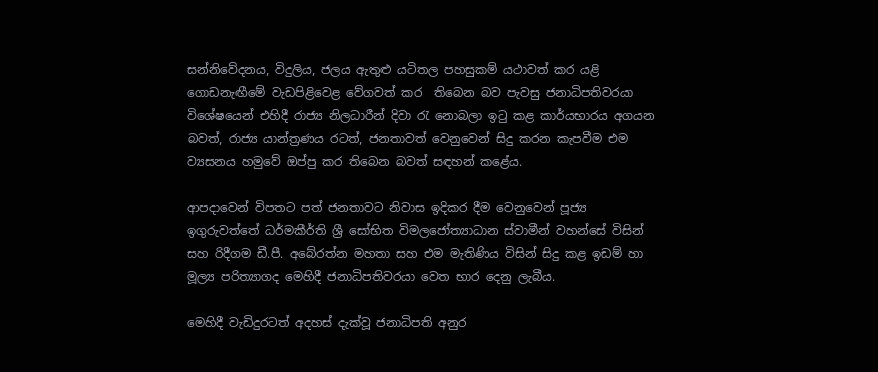සන්නිවේදනය, විදුලිය, ජලය ඇතුළු යටිතල පහසුකම් යථාවත් කර යළි ගොඩනැඟීමේ වැඩපිළිවෙළ වේගවත් කර  තිබෙන බව පැවසු ජනාධිපතිවරයා විශේෂයෙන් එහිදී රාජ්‍ය නිලධාරීන් දිවා රැ නොබලා ඉටු කළ කාර්යභාරය අගයන බවත්, රාජ්‍ය යාන්ත්‍රණය රටත්, ජනතාවත් වෙනුවෙන් සිදු කරන කැපවීම එම ව්‍යසනය හමුවේ ඔප්පු කර තිබෙන බවත් සඳහන් කළේය.

ආපදාවෙන් විපතට පත් ජනතාවට නිවාස ඉදිකර දීම වෙනුවෙන් පූජ්‍ය ඉගුරුවත්තේ ධර්මකීර්ති ශ්‍රී සෝභිත විමලජෝත්‍යාධාන ස්වාමීන් වහන්සේ විසින් සහ රිදීගම ඩී.පී. අබේරත්න මහතා සහ එම මැතිණිය විසින් සිදු කළ ඉඩම් හා මූල්‍ය පරිත්‍යාගද මෙහිදී ජනාධිපතිවරයා වෙත භාර දෙනු ලැබීය.

මෙහිදී වැඩිදුරටත් අදහස් දැක්වූ ජනාධිපති අනුර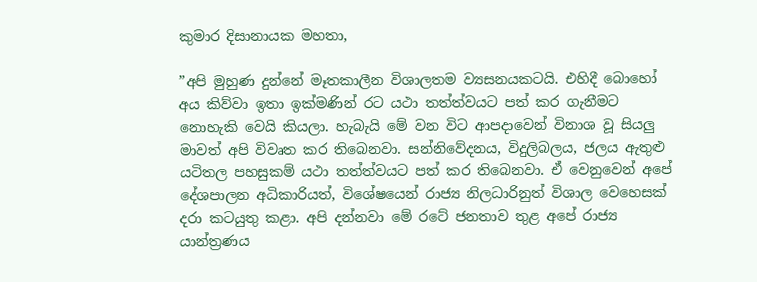කුමාර දිසානායක මහතා,

”අපි මුහුණ දුන්නේ මෑතකාලීන විශාලතම ව්‍යසනයකටයි. එහිදී බොහෝ අය කිව්වා ඉතා ඉක්මණින් රට යථා තත්ත්වයට පත් කර ගැනීමට නොහැකි වෙයි කියලා. හැබැයි මේ වන විට ආපදාවෙන් විනාශ වූ සියලු මාවත් අපි විවෘත කර තිබෙනවා. සන්නිවේදනය, විදුලිබලය, ජලය ඇතුළු යටිතල පහසුකම් යථා තත්ත්වයට පත් කර තිබෙනවා. ඒ වෙනුවෙන් අපේ දේශපාලන අධිකාරියත්, විශේෂයෙන් රාජ්‍ය නිලධාරිනුත් විශාල වෙහෙසක් දරා කටයුතු කළා. අපි දන්නවා මේ රටේ ජනතාව තුළ අපේ රාජ්‍ය යාන්ත්‍රණය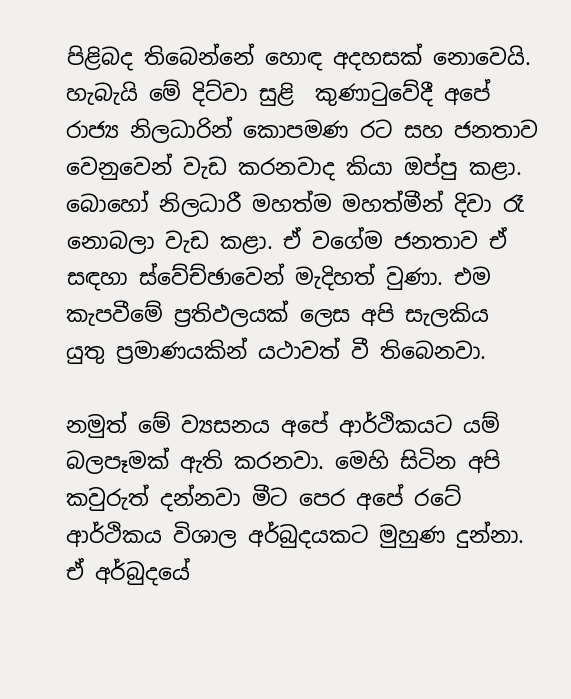පිළිබද තිබෙන්නේ හොඳ අදහසක් නොවෙයි. හැබැයි මේ දිට්වා සුළි  කුණාටුවේදී අපේ රාජ්‍ය නිලධාරින් කොපමණ රට සහ ජනතාව වෙනුවෙන් වැඩ කරනවාද කියා ඔප්පු කළා. බොහෝ නිලධාරී මහත්ම මහත්මීන් දිවා රෑ නොබලා වැඩ කළා. ඒ වගේම ජනතාව ඒ සඳහා ස්වේච්ඡාවෙන් මැදිහත් වුණා. එම කැපවීමේ ප්‍රතිඵලයක් ලෙස අපි සැලකිය යුතු ප්‍රමාණයකින් යථාවත් වී තිබෙනවා.

නමුත් මේ ව්‍යසනය අපේ ආර්ථිකයට යම් බලපෑමක් ඇති කරනවා. මෙහි සිටින අපි කවුරුත් දන්නවා මීට පෙර අපේ රටේ ආර්ථිකය විශාල අර්බුදයකට මුහුණ දුන්නා. ඒ අර්බුදයේ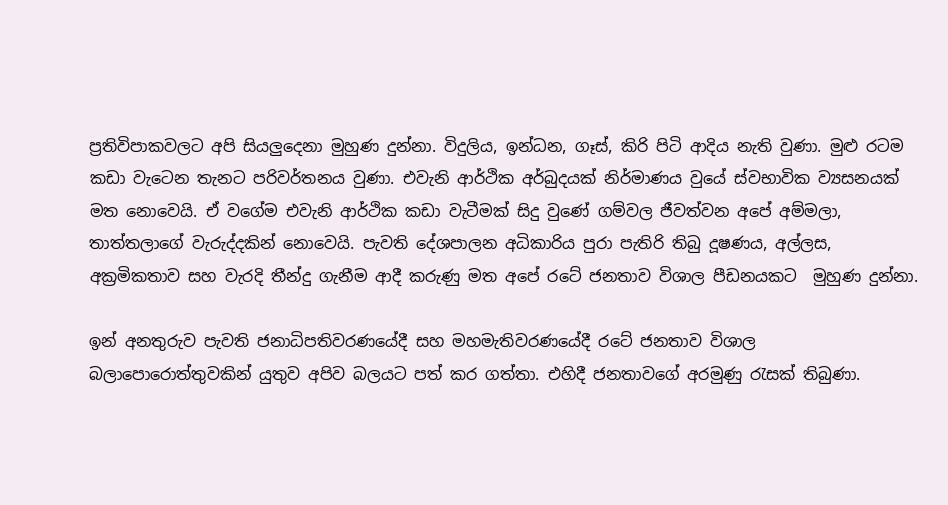ප්‍රතිවිපාකවලට අපි සියලුදෙනා මුහුණ දුන්නා. විදුලිය, ඉන්ධන, ගෑස්, කිරි පිටි ආදිය නැති වුණා. මුළු රටම කඩා වැටෙන තැනට පරිවර්තනය වුණා. එවැනි ආර්ථික අර්බුදයක් නිර්මාණය වුයේ ස්වභාවික ව්‍යසනයක් මත නොවෙයි. ඒ වගේම එවැනි ආර්ථික කඩා වැටීමක් සිදු වුණේ ගම්වල ජීවත්වන අපේ අම්මලා, තාත්තලාගේ වැරුද්දකින් නොවෙයි. පැවති දේශපාලන අධිකාරිය පුරා පැතිරි තිබු දූෂණය, අල්ලස, අක්‍රමිකතාව සහ වැරදි තීන්දු ගැනීම ආදී කරුණු මත අපේ රටේ ජනතාව විශාල පීඩනයකට  මුහුණ දුන්නා.

ඉන් අනතුරුව පැවති ජනාධිපතිවරණයේදී සහ මහමැතිවරණයේදී රටේ ජනතාව විශාල බලාපොරොත්තුවකින් යුතුව අපිව බලයට පත් කර ගත්තා. එහිදී ජනතාවගේ අරමුණු රැසක් තිබුණා.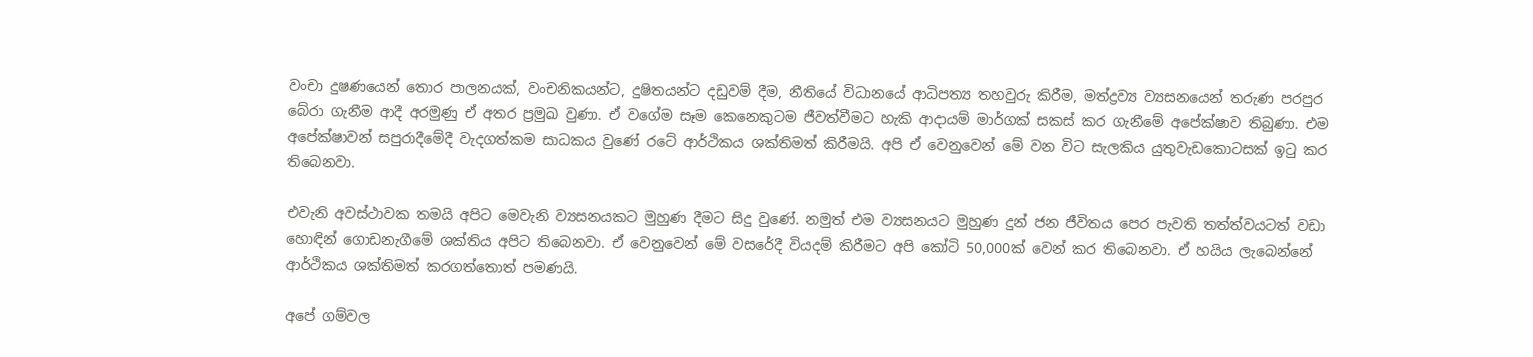වංචා දුෂණයෙන් තොර පාලනයක්, වංචනිකයන්ට, දුෂිතයන්ට දඩුවම් දීම, නීතියේ විධානයේ ආධිපත්‍ය තහවුරු කිරීම, මත්ද්‍රව්‍ය ව්‍යසනයෙන් තරුණ පරපුර බේරා ගැනීම ආදී අරමුණු ඒ අතර ප්‍රමුඛ වුණා. ඒ වගේම සෑම කෙනෙකුටම ජීවත්වීමට හැකි ආදායම් මාර්ගක් සකස් කර ගැනීමේ අපේක්ෂාව තිබුණා. එම අපේක්ෂාවන් සපුරාදීමේදී වැදගත්කම සාධකය වුණේ රටේ ආර්ථිකය ශක්තිමත් කිරීමයි. අපි ඒ වෙනුවෙන් මේ වන විට සැලකිය යුතුවැඩකොටසක් ඉටු කර තිබෙනවා.

එවැනි අවස්ථාවක තමයි අපිට මෙවැනි ව්‍යසනයකට මුහුණ දීමට සිදු වුණේ. නමුත් එම ව්‍යසනයට මුහුණ දුන් ජන ජීවිතය පෙර පැවති තත්ත්වයටත් වඩා හොඳින් ගොඩනැගීමේ ශක්තිය අපිට තිබෙනවා. ඒ වෙනුවෙන් මේ වසරේදී වියදම් කිරීමට අපි කෝටි 50,000ක් වෙන් කර තිබෙනවා. ඒ හයිය ලැබෙන්නේ ආර්ථිකය ශක්තිමත් කරගත්තොත් පමණයි.

අපේ ගම්වල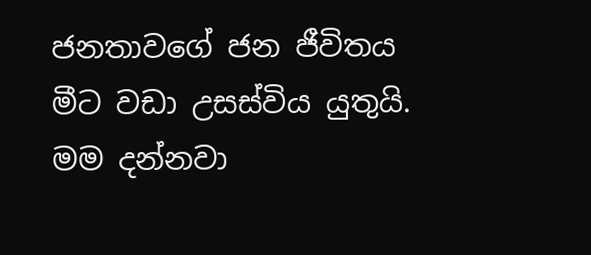ජනතාවගේ ජන ජීවිතය මීට වඩා උසස්විය යුතුයි. මම දන්නවා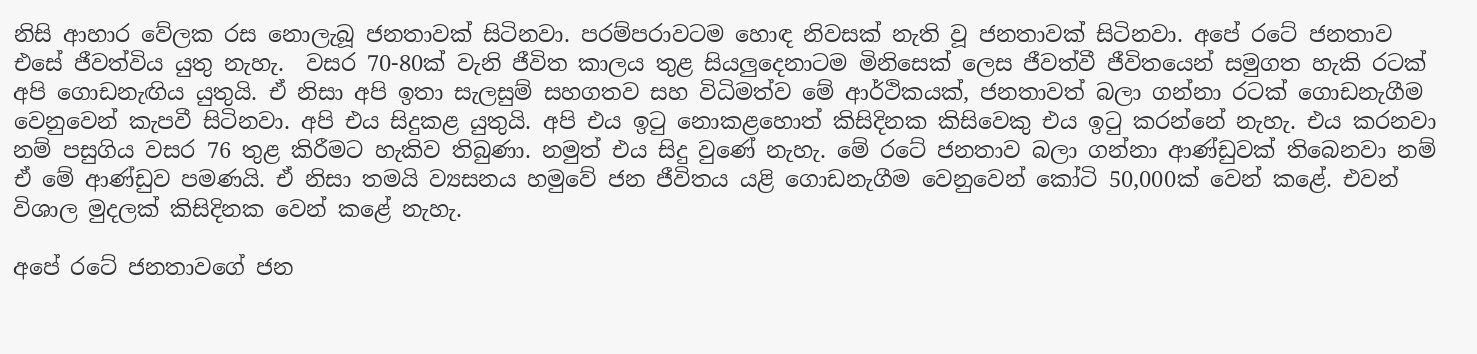නිසි ආහාර වේලක රස නොලැබූ ජනතාවක් සිටිනවා. පරම්පරාවටම හොඳ නිවසක් නැති වූ ජනතාවක් සිටිනවා. අපේ රටේ ජනතාව එසේ ජීවත්විය යුතු නැහැ.  වසර 70-80ක් වැනි ජීවිත කාලය තුළ සියලුදෙනාටම මිනිසෙක් ලෙස ජීවත්වී ජීවිතයෙන් සමුගත හැකි රටක් අපි ගොඩනැඟිය යුතුයි. ඒ නිසා අපි ඉතා සැලසුම් සහගතව සහ විධිමත්ව මේ ආර්ථිකයක්, ජනතාවත් බලා ගන්නා රටක් ගොඩනැගීම වෙනුවෙන් කැපවී සිටිනවා. අපි එය සිදුකළ යුතුයි. අපි එය ඉටු නොකළහොත් කිසිදිනක කිසිවෙකු එය ඉටු කරන්නේ නැහැ. එය කරනවා නම් පසුගිය වසර 76 තුළ කිරීමට හැකිව තිබුණා. නමුත් එය සිදු වුණේ නැහැ. මේ රටේ ජනතාව බලා ගන්නා ආණ්ඩුවක් තිබෙනවා නම් ඒ මේ ආණ්ඩුව පමණයි. ඒ නිසා තමයි ව්‍යසනය හමුවේ ජන ජීවිතය යළි ගොඩනැගීම වෙනුවෙන් කෝටි 50,000ක් වෙන් කළේ. එවන් විශාල මුදලක් කිසිදිනක වෙන් කළේ නැහැ.

අපේ රටේ ජනතාවගේ ජන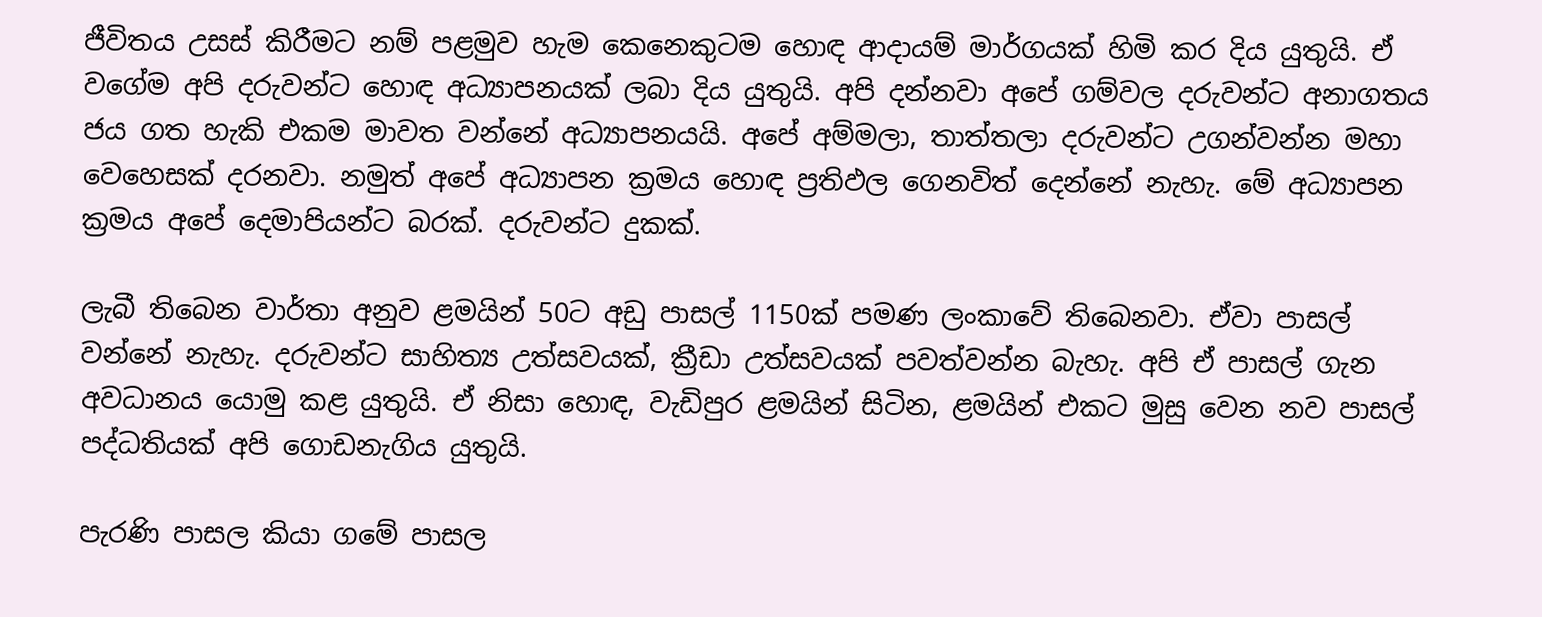ජීවිතය උසස් කිරීමට නම් පළමුව හැම කෙනෙකුටම හොඳ ආදායම් මාර්ගයක් හිමි කර දිය යුතුයි. ඒ වගේම අපි දරුවන්ට හොඳ අධ්‍යාපනයක් ලබා දිය යුතුයි. අපි දන්නවා අපේ ගම්වල දරුවන්ට අනාගතය ජය ගත හැකි එකම මාවත වන්නේ අධ්‍යාපනයයි. අපේ අම්මලා, තාත්තලා දරුවන්ට උගන්වන්න මහා වෙහෙසක් දරනවා. නමුත් අපේ අධ්‍යාපන ක්‍රමය හොඳ ප්‍රතිඵල ගෙනවිත් දෙන්නේ නැහැ. මේ අධ්‍යාපන ක්‍රමය අපේ දෙමාපියන්ට බරක්. දරුවන්ට දුකක්.

ලැබී තිබෙන වාර්තා අනුව ළමයින් 50ට අඩු පාසල් 1150ක් පමණ ලංකාවේ තිබෙනවා. ඒවා පාසල් වන්නේ නැහැ. දරුවන්ට සාහිත්‍ය උත්සවයක්, ක්‍රීඩා උත්සවයක් පවත්වන්න බැහැ. අපි ඒ පාසල් ගැන අවධානය යොමු කළ යුතුයි. ඒ නිසා හොඳ, වැඩිපුර ළමයින් සිටින, ළමයින් එකට මුසු වෙන නව පාසල් පද්ධතියක් අපි ගොඩනැගිය යුතුයි.

පැරණි පාසල කියා ගමේ පාසල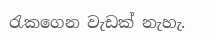රැකගෙන වැඩක් නැහැ.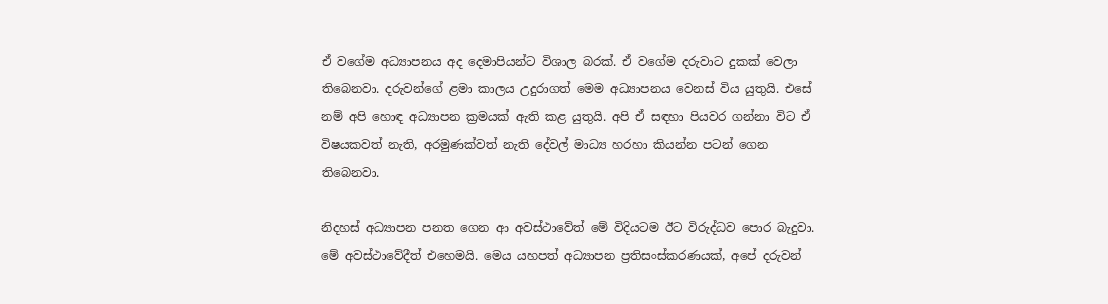ඒ වගේම අධ්‍යාපනය අද දෙමාපියන්ට විශාල බරක්. ඒ වගේම දරුවාට දුකක් වෙලා තිබෙනවා. දරුවන්ගේ ළමා කාලය උදුරාගත් මෙම අධ්‍යාපනය වෙනස් විය යුතුයි. එසේ නම් අපි හොඳ අධ්‍යාපන ක්‍රමයක් ඇති කළ යුතුයි. අපි ඒ සඳහා පියවර ගන්නා විට ඒ විෂයකවත් නැති, අරමුණක්වත් නැති දේවල් මාධ්‍ය හරහා කියන්න පටන් ගෙන තිබෙනවා.

නිදහස් අධ්‍යාපන පනත ගෙන ආ අවස්ථාවේත් මේ විදියටම ඊට විරුද්ධව පොර බැදුවා. මේ අවස්ථාවේදීත් එහෙමයි. මෙය යහපත් අධ්‍යාපන ප්‍රතිසංස්කරණයක්, අපේ දරුවන්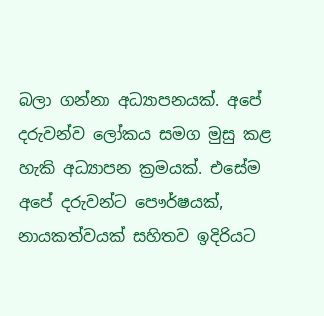බලා ගන්නා අධ්‍යාපනයක්. අපේ දරුවන්ව ලෝකය සමග මුසු කළ හැකි අධ්‍යාපන ක්‍රමයක්. එසේම අපේ දරුවන්ට පෞර්ෂයක්, නායකත්වයක් සහිතව ඉදිරියට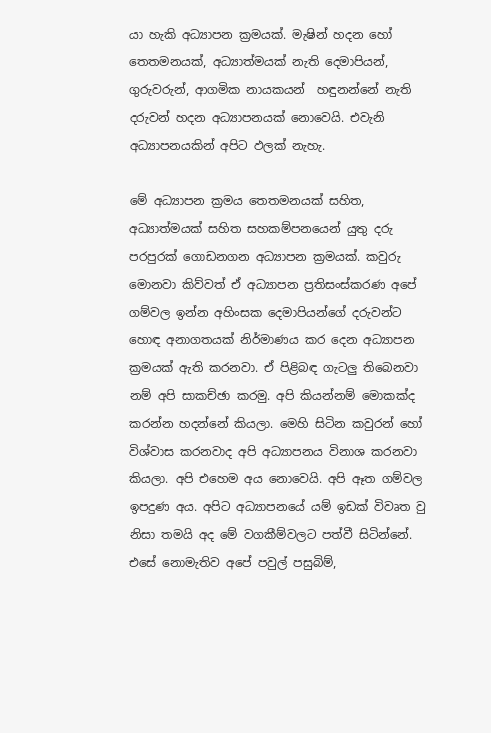යා හැකි අධ්‍යාපන ක්‍රමයක්. මැෂින් හදන හෝ තෙතමනයක්, අධ්‍යාත්මයක් නැති දෙමාපියන්, ගුරුවරුන්, ආගමික නායකයන්  හඳුනන්නේ නැති දරුවන් හදන අධ්‍යාපනයක් නොවෙයි. එවැනි අධ්‍යාපනයකින් අපිට ඵලක් නැහැ.

මේ අධ්‍යාපන ක්‍රමය තෙතමනයක් සහිත, අධ්‍යාත්මයක් සහිත සහකම්පනයෙන් යුතු දරු පරපුරක් ගොඩනගන අධ්‍යාපන ක්‍රමයක්. කවුරු මොනවා කිව්වත් ඒ අධ්‍යාපන ප්‍රතිසංස්කරණ අපේ ගම්වල ඉන්න අහිංසක දෙමාපියන්ගේ දරුවන්ට හොඳ අනාගතයක් නිර්මාණය කර දෙන අධ්‍යාපන ක්‍රමයක් ඇති කරනවා. ඒ පිළිබඳ ගැටලු තිබෙනවා නම් අපි සාකච්ඡා කරමු. අපි කියන්නම් මොකක්ද කරන්න හදන්නේ කියලා. මෙහි සිටින කවුරන් හෝ විශ්වාස කරනවාද අපි අධ්‍යාපනය විනාශ කරනවා කියලා. අපි එහෙම අය නොවෙයි. අපි ඈත ගම්වල ඉපදුණ අය. අපිට අධ්‍යාපනයේ යම් ඉඩක් විවෘත වු නිසා තමයි අද මේ වගකීම්වලට පත්වී සිටින්නේ. එසේ නොමැතිව අපේ පවුල් පසුබිම්,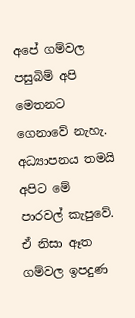අපේ ගම්වල පසුබිම් අපි මෙතනට ගෙනාවේ නැහැ. අධ්‍යාපනය තමයි අපිට මේ පාරවල් කැපුවේ. ඒ නිසා ඈත ගම්වල ඉපදුණ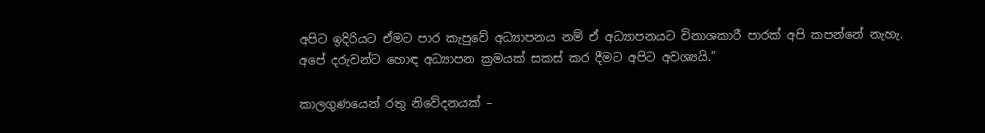අපිට ඉදිරියට ඒමට පාර කැපුවේ අධ්‍යාපනය නම් ඒ අධ්‍යාපනයට විනාශකාරී පාරක් අපි කපන්නේ නැහැ. අපේ දරුවන්ට හොඳ අධ්‍යාපන ක්‍රමයක් සකස් කර දීමට අපිට අවශ්‍යයි.”

කාලගුණයෙන් රතු නිවේදනයක් –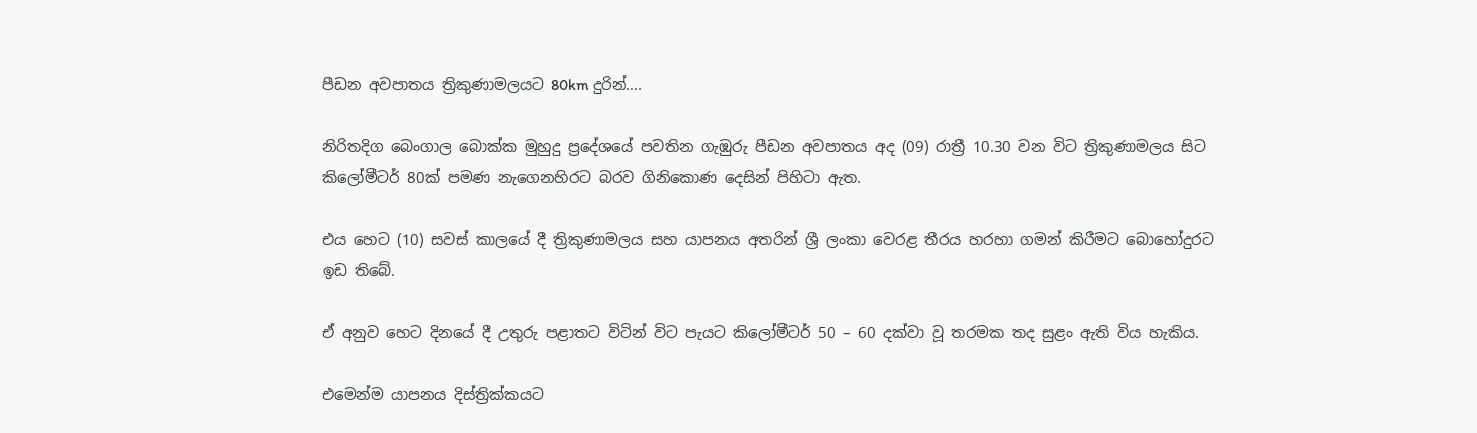පීඩන අවපාතය ත්‍රිකුණාමලයට 80km දුරින්….

නිරිතදිග බෙංගාල බොක්ක මුහුදු ප්‍රදේශයේ පවතින ගැඹුරු පීඩන අවපාතය අද (09) රාත්‍රී 10.30 වන විට ත්‍රිකුණාමලය සිට කිලෝමීටර් 80ක් පමණ නැගෙනහිරට බරව ගිනිකොණ දෙසින් පිහිටා ඇත.

එය හෙට (10) සවස් කාලයේ දී ත්‍රිකුණාමලය සහ යාපනය අතරින් ශ්‍රී ලංකා වෙරළ තීරය හරහා ගමන් කිරීමට බොහෝදුරට ඉඩ තිබේ.

ඒ අනුව හෙට දිනයේ දී උතුරු පළාතට විටින් විට පැයට කිලෝමීටර් 50 – 60 දක්වා වූ තරමක තද සුළං ඇති විය හැකිය.

එමෙන්ම යාපනය දිස්ත්‍රික්කයට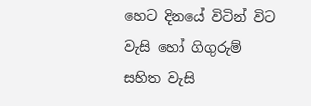හෙට දිනයේ විටින් විට වැසි හෝ ගිගුරුම් සහිත වැසි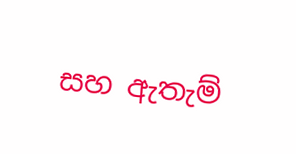සහ ඇතැම්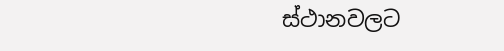ස්ථානවලට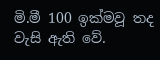මි.මී 100 ඉක්මවූ තද වැසි ඇති වේ.